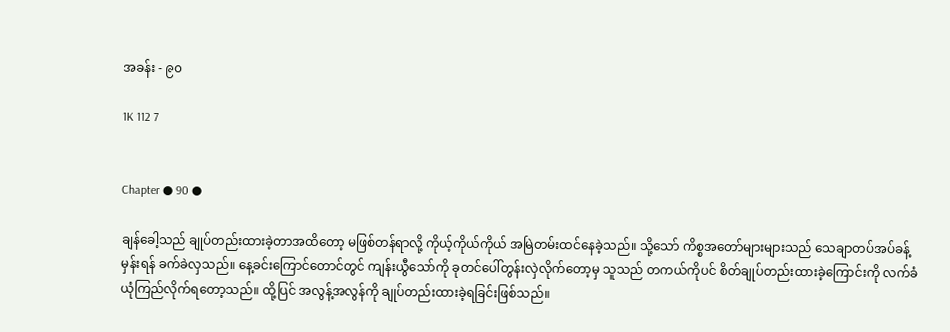အခန်း - ၉၀

1K 112 7


Chapter ● 90 ●

ချန်ခေါ့သည် ချုပ်တည်းထားခဲ့တာအထိတော့ မဖြစ်တန်ရာလို့ ကိုယ့်ကိုယ်ကိုယ် အမြဲတမ်းထင်နေခဲ့သည်။ သို့သော် ကိစ္စအတော်များများသည် သေချာတပ်အပ်ခန့်မှန်းရန် ခက်ခဲလှသည်။ နေ့ခင်းကြောင်တောင်တွင် ကျန်းယွီသော်ကို ခုတင်ပေါ်တွန်းလှဲလိုက်တော့မှ သူသည် တကယ်ကိုပင် စိတ်ချုပ်တည်းထားခဲ့ကြောင်းကို လက်ခံယုံကြည်လိုက်ရတော့သည်။ ထို့ပြင် အလွန့်အလွန်ကို ချုပ်တည်းထားခဲ့ရခြင်းဖြစ်သည်။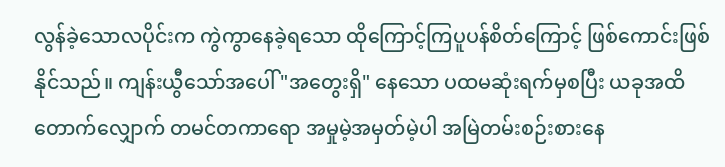လွန်ခဲ့သောလပိုင်းက ကွဲကွာနေခဲ့ရသော ထိုကြောင့်ကြပူပန်စိတ်ကြောင့် ဖြစ်ကောင်းဖြစ်နိုင်သည်။ ကျန်းယွီသော်အပေါ် "အတွေးရှိ" နေသော ပထမဆုံးရက်မှစပြီး ယခုအထိတောက်လျှောက် တမင်တကာရော အမှုမဲ့အမှတ်မဲ့ပါ အမြဲတမ်းစဉ်းစားနေ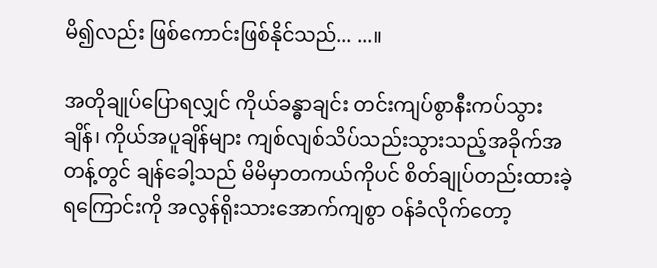မိ၍လည်း ဖြစ်ကောင်းဖြစ်နိုင်သည်... ...။

အတိုချုပ်ပြောရလျှင် ကိုယ်ခန္ဓာချင်း တင်းကျပ်စွာနီးကပ်သွားချိန်၊ ကိုယ်အပူချိန်များ ကျစ်လျစ်သိပ်သည်းသွားသည့်အခိုက်အတန့်တွင် ချန်ခေါ့သည် မိမိမှာတကယ်ကိုပင် စိတ်ချုပ်တည်းထားခဲ့ရကြောင်းကို အလွန်ရိုးသားအောက်ကျစွာ ဝန်ခံလိုက်တော့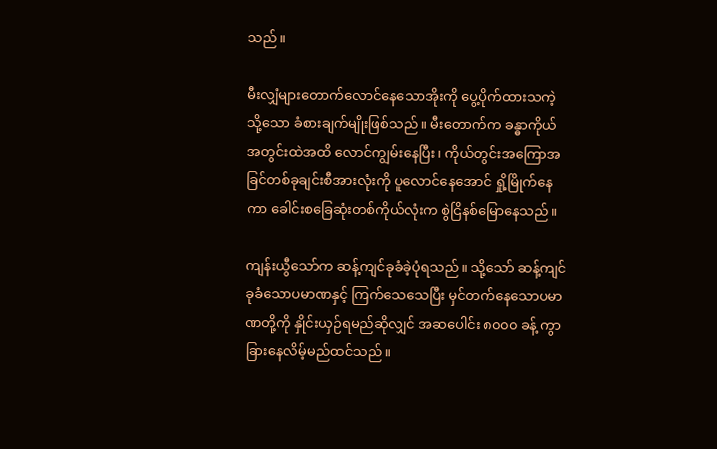သည်။

မီးလျှံများတောက်လောင်နေသောအိုးကို ပွေ့ပိုက်ထားသကဲ့သို့သော ခံစားချက်မျိုးဖြစ်သည်။ မီးတောက်က ခန္ဓာကိုယ်အတွင်းထဲအထိ လောင်ကျွမ်းနေပြီး၊ ကိုယ်တွင်းအကြောအခြင်တစ်ခုချင်းစီအားလုံးကို ပူလောင်နေအောင် ရှို့မြိုက်နေကာ ခေါင်းစခြေဆုံးတစ်ကိုယ်လုံးက စွဲငြိနစ်မြောနေသည်။

ကျန်းယွီသော်က ဆန့်ကျင်ခုခံခဲ့ပုံရသည်။ သို့သော် ဆန့်ကျင်ခုခံသောပမာဏနှင့် ကြက်သေသေပြီး မှင်တက်နေသောပမာဏတို့ကို နှိုင်းယှဉ်ရမည်ဆိုလျှင် အဆပေါင်း ၈၀၀၀ ခန့် ကွာခြားနေလိမ့်မည်ထင်သည်။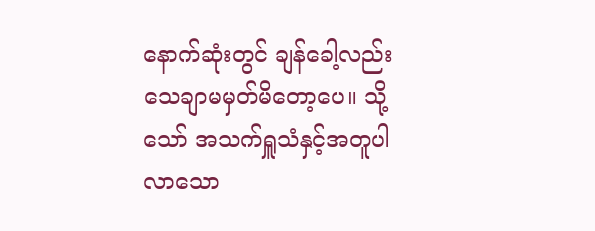နောက်ဆုံးတွင် ချန်ခေါ့လည်း သေချာမမှတ်မိတော့ပေ။ သို့သော် အသက်ရှူသံနှင့်အတူပါလာသော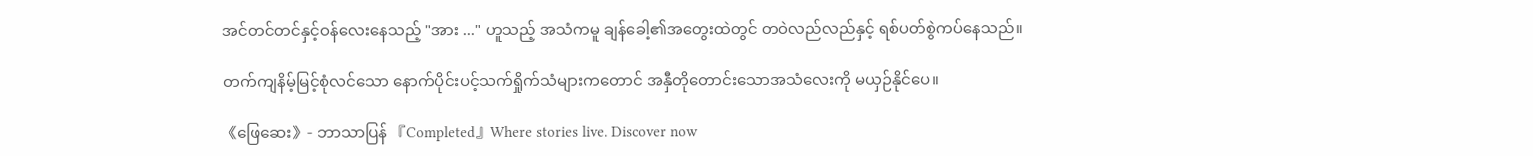အင်တင်တင်နှင့်ဝန်လေးနေသည့် "အား ..." ဟူသည့် အသံကမူ ချန်ခေါ့၏အတွေးထဲတွင် တဝဲလည်လည်နှင့် ရစ်ပတ်စွဲကပ်နေသည်။

တက်ကျနိမ့်မြင့်စုံလင်သော နောက်ပိုင်းပင့်သက်ရှိုက်သံများကတောင် အနှီတိုတောင်းသောအသံလေးကို မယှဉ်နိုင်ပေ။

《ဖြေဆေး》- ဘာသာပြန် 『Completed』Where stories live. Discover now